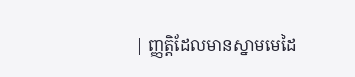| ញ្ញតិ្តដែលមានស្នាមមេដៃ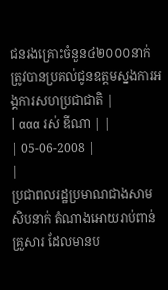ជនរងគ្រោះចំនួន៤២០០០នាក់ ត្រូវបានប្រគល់ជូនឧត្តមស្នងការអង្គការសហប្រជាជាតិ |
| ααα រស់ ឌីណា | |
| 05-06-2008 |
|
ប្រជាពលរដ្ឋប្រមាណជាងសាមសិបនាក់ តំណាងអោយរាប់ពាន់គ្រួសារ ដែលមានប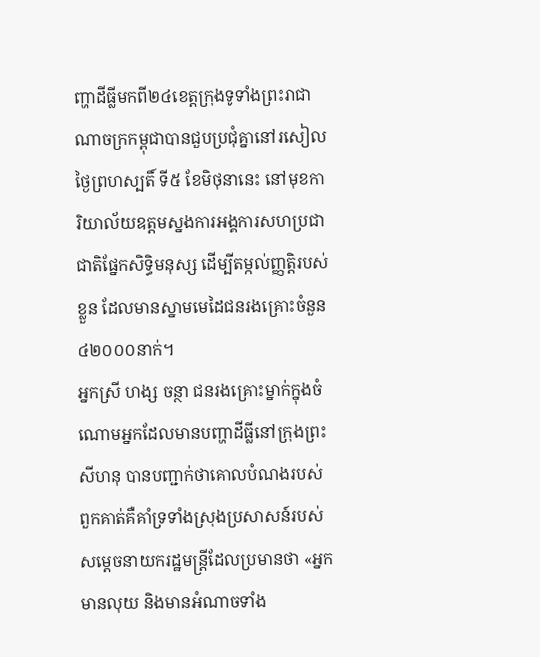ញ្ហាដីធ្លីមកពី២៤ខេត្តក្រុងទូទាំងព្រះរាជាណាចក្រកម្ពុជាបានជួបប្រជុំគ្នានៅរសៀលថ្ងៃព្រហស្បតិ៍ ទី៥ ខែមិថុនានេះ នៅមុខការិយាល័យឧត្តមស្នងការអង្គការសហប្រជាជាតិផ្នែកសិទ្ធិមនុស្ស ដើម្បីតម្កល់ញ្ញតិ្តរបស់ខ្លួន ដែលមានស្នាមមេដៃជនរងគ្រោះចំនួន៤២០០០នាក់។
អ្នកស្រី ហង្ស ចន្ថា ជនរងគ្រោះម្នាក់ក្នុងចំណោមអ្នកដែលមានបញ្ហាដីធ្លីនៅក្រុងព្រះសីហនុ បានបញ្ជាក់ថាគោលបំណងរបស់ពួកគាត់គឺគាំទ្រទាំងស្រុងប្រសាសន៍របស់សម្តេចនាយករដ្ឋមន្ត្រីដែលប្រមានថា «អ្នកមានលុយ និងមានអំណាចទាំង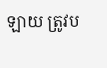ឡាយ ត្រូវប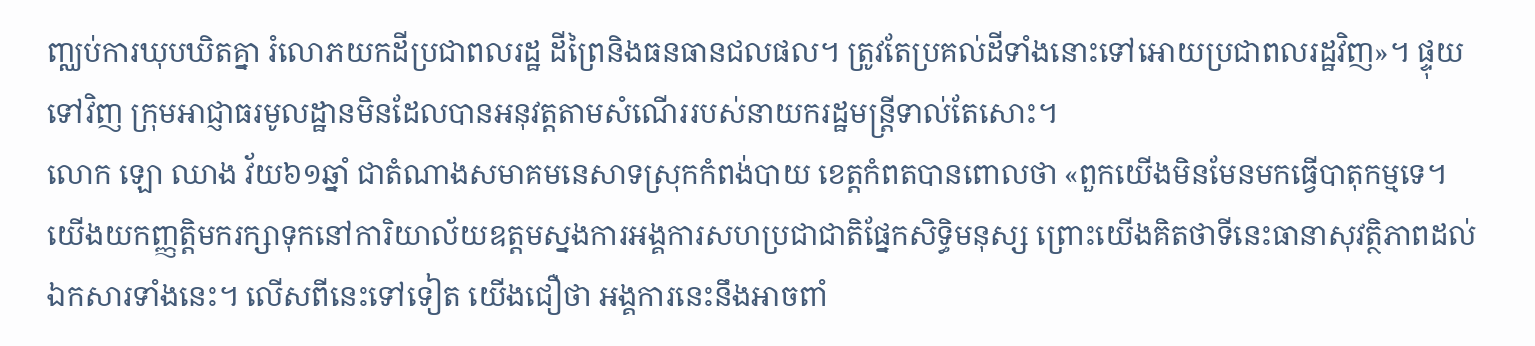ញ្ឈប់ការឃុបឃិតគ្នា រំលោភយកដីប្រជាពលរដ្ឋ ដីព្រៃនិងធនធានជលផល។ ត្រូវតែប្រគល់ដីទាំងនោះទៅអោយប្រជាពលរដ្ឋវិញ»។ ផ្ទុយទៅវិញ ក្រុមអាជ្ញាធរមូលដ្ឋានមិនដែលបានអនុវត្តតាមសំណើររបស់នាយករដ្ឋមន្ត្រីទាល់តែសោះ។
លោក ឡោ ឈាង វ័យ៦១ឆ្នាំ ជាតំណាងសមាគមនេសាទស្រុកកំពង់បាយ ខេត្តកំពតបានពោលថា «ពួកយើងមិនមែនមកធ្វើបាតុកម្មទេ។ យើងយកញ្ញត្តិមករក្សាទុកនៅការិយាល័យឧត្តមស្នងការអង្គការសហប្រជាជាតិផ្នែកសិទ្ធិមនុស្ស ព្រោះយើងគិតថាទីនេះធានាសុវត្ថិភាពដល់ឯកសារទាំងនេះ។ លើសពីនេះទៅទៀត យើងជឿថា អង្គការនេះនឹងអាចពាំ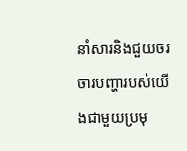នាំសារនិងជួយចរចារបញ្ហារបស់យើងជាមួយប្រមុ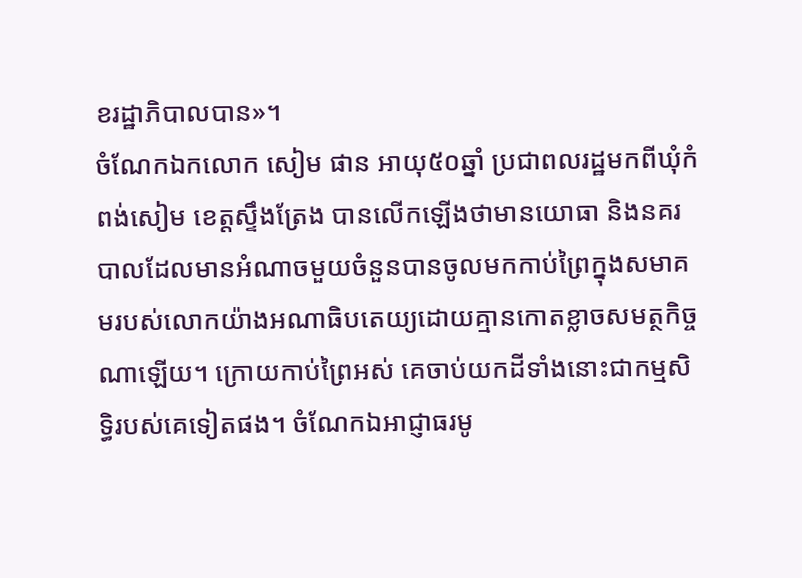ខរដ្ឋាភិបាលបាន»។
ចំណែកឯកលោក សៀម ផាន អាយុ៥០ឆ្នាំ ប្រជាពលរដ្ឋមកពីឃុំកំពង់សៀម ខេត្តស្ទឹងត្រែង បានលើកឡើងថាមានយោធា និងនគរបាលដែលមានអំណាចមួយចំនួនបានចូលមកកាប់ព្រៃក្នុងសមាគមរបស់លោកយ៉ាងអណាធិបតេយ្យដោយគ្មានកោតខ្លាចសមត្ថកិច្ចណាឡើយ។ ក្រោយកាប់ព្រៃអស់ គេចាប់យកដីទាំងនោះជាកម្មសិទ្ធិរបស់គេទៀតផង។ ចំណែកឯអាជ្ញាធរមូ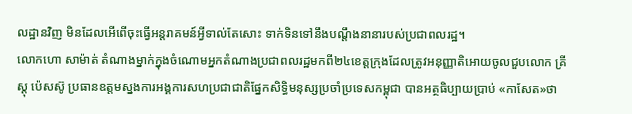លដ្ឋានវិញ មិនដែលអើពើចុះធ្វើអន្តរាគមន៍អ្វីទាល់តែសោះ ទាក់ទិនទៅនឹងបណ្តឹងនានារបស់ប្រជាពលរដ្ឋ។
លោកហោ សាម៉ាត់ តំណាងម្នាក់ក្នុងចំណោមអ្នកតំណាងប្រជាពលរដ្ឋមកពី២៤ខេត្តក្រុងដែលត្រូវអនុញ្ញាតិអោយចូលជួបលោក គ្រីស្តុ ប៉េសស៊ូ ប្រធានឧត្តមស្នងការអង្គការសហប្រជាជាតិផ្នែកសិទ្ធិមនុស្សប្រចាំប្រទេសកម្ពុជា បានអត្ថធិប្បាយប្រាប់ «កាសែត»ថា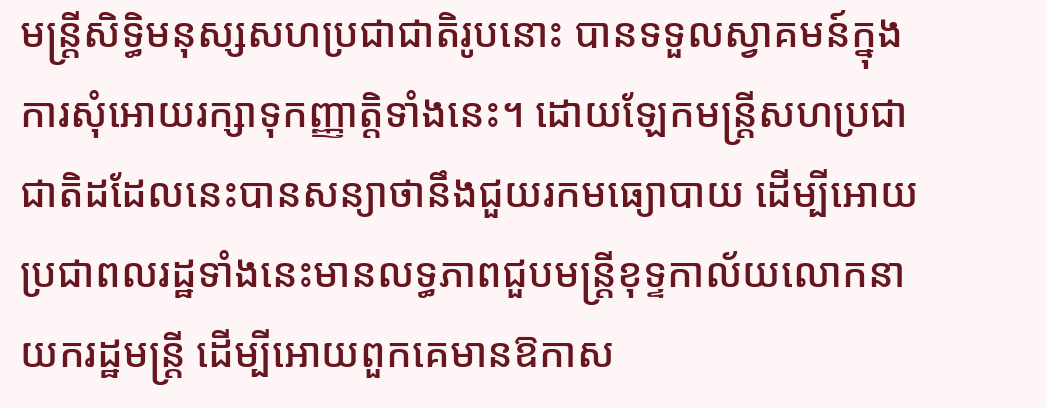មន្ត្រីសិទ្ធិមនុស្សសហប្រជាជាតិរូបនោះ បានទទួលស្វាគមន៍ក្នុងការសុំអោយរក្សាទុកញ្ញាតិ្តទាំងនេះ។ ដោយឡែកមន្ត្រីសហប្រជាជាតិដដែលនេះបានសន្យាថានឹងជួយរកមធ្យោបាយ ដើម្បីអោយប្រជាពលរដ្ឋទាំងនេះមានលទ្ធភាពជួបមន្ត្រីខុទ្ទកាល័យលោកនាយករដ្ឋមន្ត្រី ដើម្បីអោយពួកគេមានឱកាស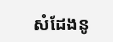សំដែងនូ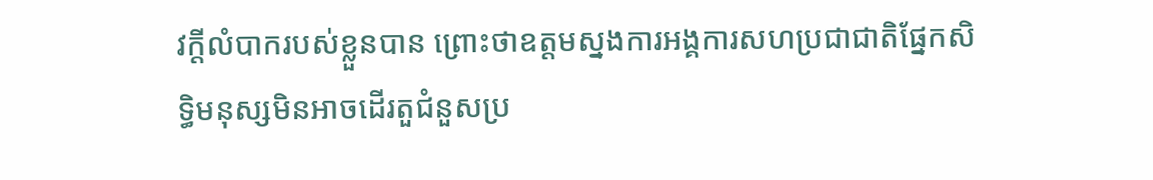វក្តីលំបាករបស់ខ្លួនបាន ព្រោះថាឧត្តមស្នងការអង្គការសហប្រជាជាតិផ្នែកសិទ្ធិមនុស្សមិនអាចដើរតួជំនួសប្រ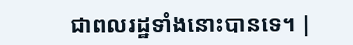ជាពលរដ្ឋទាំងនោះបានទេ។ |